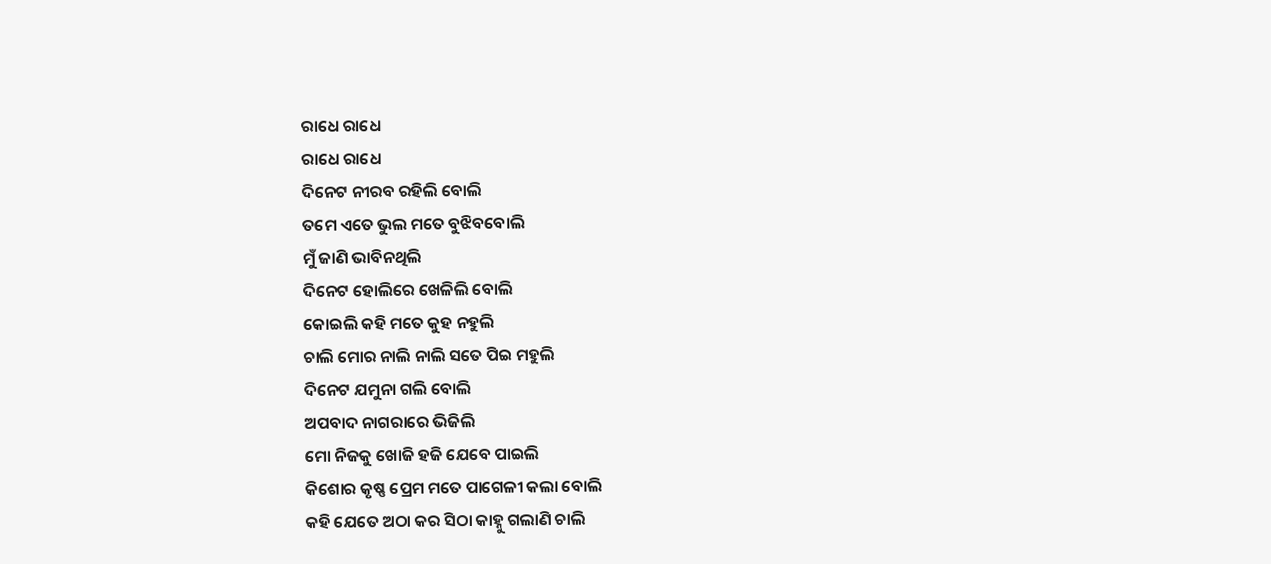ରାଧେ ରାଧେ
ରାଧେ ରାଧେ
ଦିନେଟ ନୀରବ ରହିଲି ବୋଲି
ତମେ ଏତେ ଭୁଲ ମତେ ବୁଝିବବୋଲି
ମୁଁ ଜାଣି ଭାବିନଥିଲି
ଦିନେଟ ହୋଲିରେ ଖେଳିଲି ବୋଲି
କୋଇଲି କହି ମତେ କୁହ ନହୁଲି
ଚାଲି ମୋର ନାଲି ନାଲି ସତେ ପିଇ ମହୁଲି
ଦିନେଟ ଯମୁନା ଗଲି ବୋଲି
ଅପବାଦ ନାଗରାରେ ଭିଜିଲି
ମୋ ନିଜକୁ ଖୋଜି ହଜି ଯେବେ ପାଇଲି
କିଶୋର କୃଷ୍ଣ ପ୍ରେମ ମତେ ପାଗେଳୀ କଲା ବୋଲି
କହି ଯେତେ ଅଠା କର ସିଠା କାହ୍ନୁ ଗଲାଣି ଚାଲି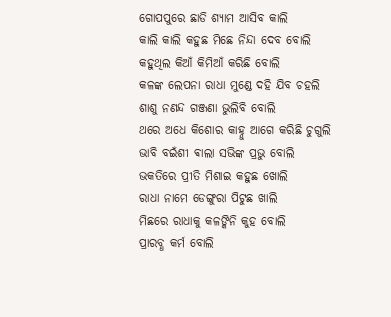ଗୋପପୁରେ ଛାଡି ଶ୍ୟାମ ଆସିବ କାଲି
କାଲି କାଲି କହୁଛ ମିଛେ ନିନ୍ଦା ଦେବ ବୋଲି
କହୁଥିଲ କିଆଁ କିମିଆଁ କରିଛି ବୋଲି
କଳଙ୍କ ଲେପନା ରାଧା ମୁଣ୍ଡେ ଦହି ଯିବ ଚହଲି
ଶାଶୁ ନଣନ୍ଦ ଗଞ୍ଜଣା ଭୁଲିବି ବୋଲି
ଥରେ ଅଧେ କିଶୋର କାହ୍ନୁ ଆଗେ କରିଛି ଚୁଗୁଲି
ଭାବି ବଇଁଶୀ ଵାଲା ସଭିଙ୍କ ପ୍ରଭୁ ବୋଲି
ଭକତିରେ ପ୍ରୀତି ମିଶାଇ କହୁଛ ଖୋଲି
ରାଧା ନାମେ ଡେଙ୍ଗୁରା ପିଟୁଛ ଖାଲି
ମିଛରେ ରାଧାକୁ କଳଙ୍କିନି କୁହ ବୋଲି
ପ୍ରାରବ୍ଧ କର୍ମ ବୋଲି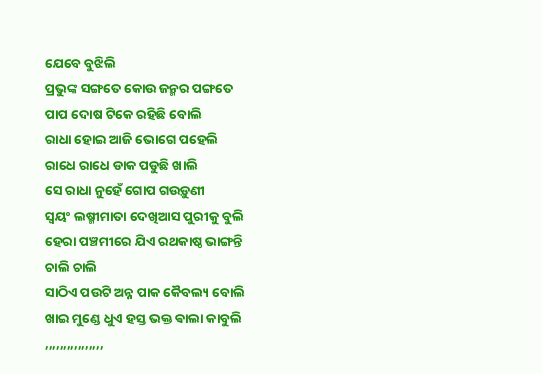ଯେବେ ବୁଝିଲି
ପ୍ରଭୁଙ୍କ ସଙ୍ଗତେ କୋଉ ଜନ୍ମର ପଙ୍ଗତେ
ପାପ ଦୋଷ ଟିକେ ରହିଛି ବୋଲି
ରାଧା ହୋଇ ଆଜି ଭୋଗେ ପହେଲି
ରାଧେ ରାଧେ ଡାକ ପଡୁଛି ଖାଲି
ସେ ରାଧା ନୁହେଁ ଗୋପ ଗଉଡ଼ୁଣୀ
ସ୍ୱୟଂ ଲଷ୍ମୀମାତା ଦେଖିଆସ ପୁରୀକୁ ବୁଲି
ହେରା ପଞ୍ଚମୀରେ ଯିଏ ରଥକାଷ୍ଠ ଭାଙ୍ଗନ୍ତି ଚାଲି ଚାଲି
ସାଠିଏ ପଉଟି ଅନ୍ନ ପାକ କୈବଲ୍ୟ ବୋଲି
ଖାଇ ମୁଣ୍ଡେ ଧୁଏ ହସ୍ତ ଭକ୍ତ ଵାଲା କାବୁଲି
,,,,,,,,,,,,,,,,